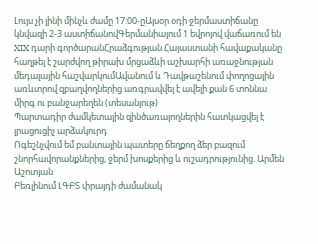Լույս չի լինի մինչև ժամը 17:00-ըԱյսօր օդի ջերմաստիճանը կնվազի 2-3 աստիճանովԳերմանիայում 1 եվրոյով վաճառում են XIX դարի գործարանՀրաձգության Հայաստանի հավաքականը հաղթել է շարժվող թիրախ մրցաձևի աշխարհի առաջնության մեդալային հաշվարկումԱվանում և Դավթաշենում փողոցային առևտրով զբաղվողներից առգրավվել է ավելի քան 6 տոննա միրգ ու բանջարեղեն (տեսանյութ)
Պարտադիր ժամկետային զինծառայողներին հատկացվել է լրացուցիչ արձակուրդ
Ոգեշնչվում եմ բանտային պատերը ճեղքող ձեր բազում շնորհավորանքներից, ջերմ խոսքերից և ուշադրությունից. Արմեն Աշոտյան
Բեռլինում ԼԳԲՏ փրայդի ժամանակ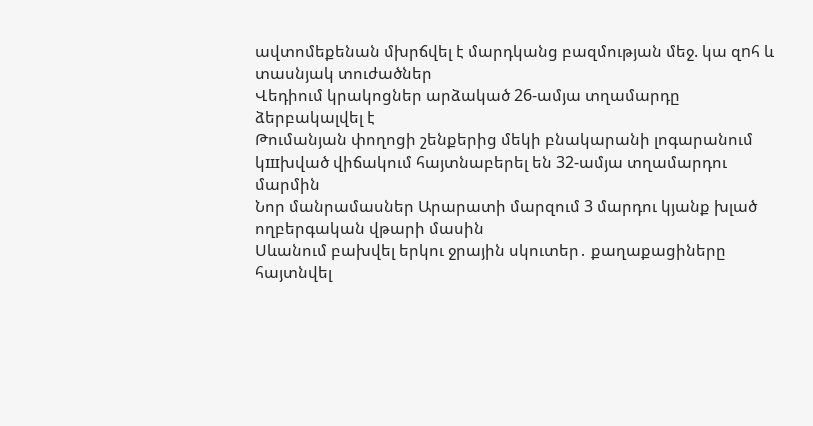ավտոմեքենան մխրճվել է մարդկանց բազմության մեջ. կա զnհ և տասնյակ տուժածներ
Վեդիում կրակոցներ արձակած 26-ամյա տղամարդը ձերբակալվել է
Թումանյան փողոցի շենքերից մեկի բնակարանի լոգարանում կшխված վիճակում հայտնաբերել են 32-ամյա տղամարդու մարմին
Նոր մանրամասներ Արարատի մարզում 3 մարդու կյանք խլած ողբերգական վթարի մասին
Սևանում բախվել երկու ջրային սկուտեր․ քաղաքացիները հայտնվել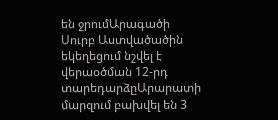են ջրումԱրագածի Սուրբ Աստվածածին եկեղեցում նշվել է վերաօծման 12-րդ տարեդարձըԱրարատի մարզում բախվել են 3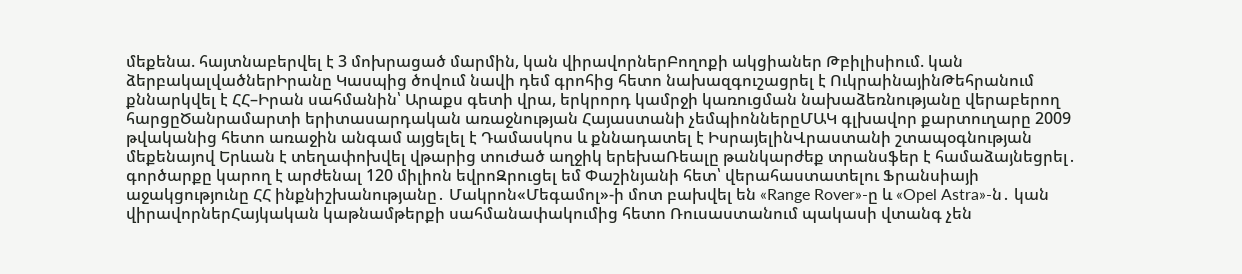մեքենա. հայտնաբերվել է 3 մոխրացած մարմին, կան վիրավորներԲողոքի ակցիաներ Թբիլիսիում. կան ձերբակալվածներԻրանը Կասպից ծովում նավի դեմ գրոհից հետո նախազգուշացրել է ՈւկրաինայինԹեհրանում քննարկվել է ՀՀ–Իրան սահմանին՝ Արաքս գետի վրա, երկրորդ կամրջի կառուցման նախաձեռնությանը վերաբերող հարցըԾանրամարտի երիտասարդական առաջնության Հայաստանի չեմպիոններըՄԱԿ գլխավոր քարտուղարը 2009 թվականից հետո առաջին անգամ այցելել է Դամասկոս և քննադատել է ԻսրայելինՎրաստանի շտապօգնության մեքենայով Երևան է տեղափոխվել վթարից տուժած աղջիկ երեխաՌեալը թանկարժեք տրանսֆեր է համաձայնեցրել․ գործարքը կարող է արժենալ 120 միլիոն եվրոԶրուցել եմ Փաշինյանի հետ՝ վերահաստատելու Ֆրանսիայի աջակցությունը ՀՀ ինքնիշխանությանը․ Մակրոն«Մեգամոլ»-ի մոտ բախվել են «Range Rover»-ը և «Opel Astra»-ն․ կան վիրավորներՀայկական կաթնամթերքի սահմանափակումից հետո Ռուսաստանում պակասի վտանգ չեն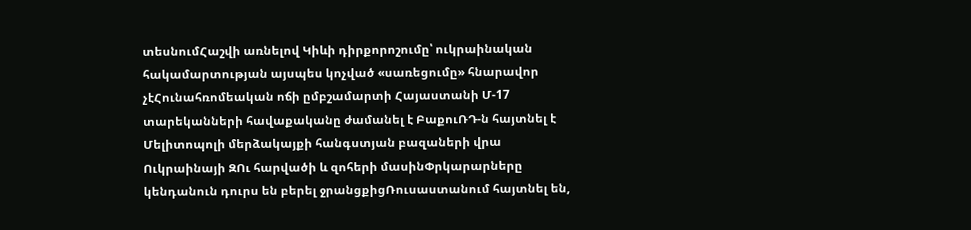տեսնումՀաշվի առնելով Կիևի դիրքորոշումը՝ ուկրաինական հակամարտության այսպես կոչված «սառեցումը» հնարավոր չէՀունահռոմեական ոճի ըմբշամարտի Հայաստանի Մ-17 տարեկանների հավաքականը ժամանել է ԲաքուՌԴ-ն հայտնել է Մելիտոպոլի մերձակայքի հանգստյան բազաների վրա Ուկրաինայի ԶՈւ հարվածի և զոհերի մասինՓրկարարները կենդանուն դուրս են բերել ջրանցքիցՌուսաստանում հայտնել են,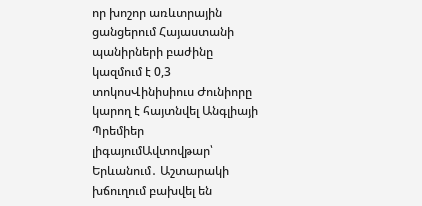որ խոշոր առևտրային ցանցերում Հայաստանի պանիրների բաժինը կազմում է 0,3 տոկոսՎինիսիուս Ժունիորը կարող է հայտնվել Անգլիայի Պրեմիեր լիգայումԱվտովթար՝ Երևանում․ Աշտարակի խճուղում բախվել են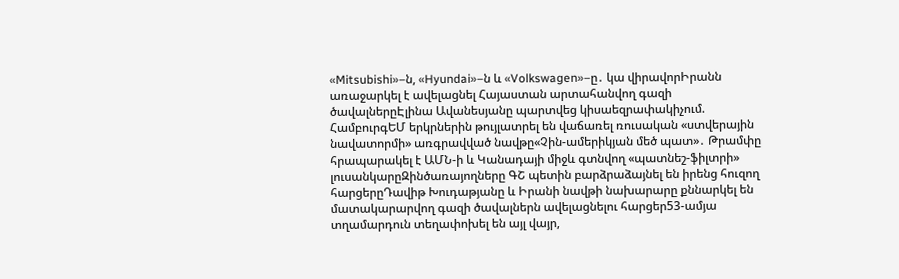«Mitsubishi»–ն, «Hyundai»–ն և «Volkswagen»–ը․ կա վիրավորԻրանն առաջարկել է ավելացնել Հայաստան արտահանվող գազի ծավալներըԷլինա Ավանեսյանը պարտվեց կիսաեզրափակիչում. ՀամբուրգԵՄ երկրներին թույլատրել են վաճառել ռուսական «ստվերային նավատորմի» առգրավված նավթը«Չին-ամերիկյան մեծ պատ»․ Թրամփը հրապարակել է ԱՄՆ-ի և Կանադայի միջև գտնվող «պատնեշ-ֆիլտրի» լուսանկարըԶինծառայողները ԳՇ պետին բարձրաձայնել են իրենց հուզող հարցերըԴավիթ Խուդաթյանը և Իրանի նավթի նախարարը քննարկել են մատակարարվող գազի ծավալներն ավելացնելու հարցեր53-ամյա տղամարդուն տեղափոխել են այլ վայր,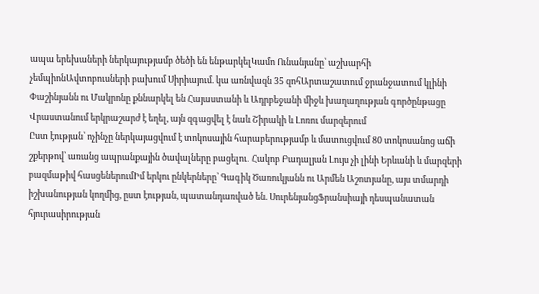ապա երեխաների ներկայությամբ ծեծի են ենթարկելԿամո Ունանյանը՝ աշխարհի չեմպիոնԱվտոբուսների բախում Սիրիայում. կա առնվազն 35 զոհԱրտաշատում ջրանջատում կլինի
Փաշինյանն ու Մակրոնը քննարկել են Հայաստանի և Ադրբեջանի միջև խաղաղության գործընթացը
Վրաստանում երկրաշարժ է եղել, այն զգացվել է նաև Շիրակի և Լոռու մարզերում
Ըստ էության՝ ոչինչը ներկայացվում է տոկոսային հարաբերությամբ և մատուցվում 80 տոկոսանոց աճի շքերթով՝ առանց ապրանքային ծավալները բացելու․ Հակոբ Բադալյան Լույս չի լինի Երևանի և մարզերի բազմաթիվ հասցեներումԻմ երկու ընկերները՝ Գագիկ Ծառուկյանն ու Արմեն Աշոտյանը, այս տմարդի իշխանության կողմից, ըստ էության, պատանդառված են. ՍուրենյանցՖրանսիայի դեսպանատան հյուրասիրության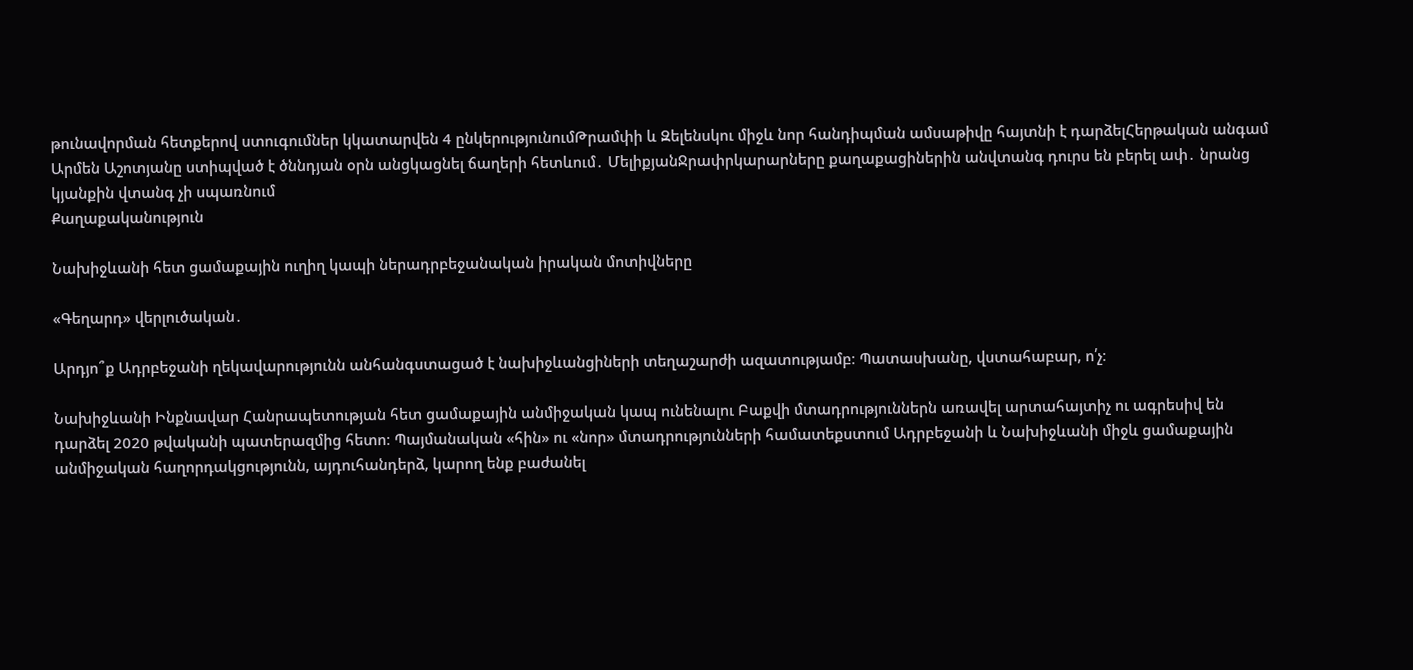թունավորման հետքերով ստուգումներ կկատարվեն 4 ընկերությունումԹրամփի և Զելենսկու միջև նոր հանդիպման ամսաթիվը հայտնի է դարձելՀերթական անգամ Արմեն Աշոտյանը ստիպված է ծննդյան օրն անցկացնել ճաղերի հետևում․ ՄելիքյանՋրափրկարարները քաղաքացիներին անվտանգ դուրս են բերել ափ․ նրանց կյանքին վտանգ չի սպառնում
Քաղաքականություն

Նախիջևանի հետ ցամաքային ուղիղ կապի ներադրբեջանական իրական մոտիվները

«Գեղարդ» վերլուծական․

Արդյո՞ք Ադրբեջանի ղեկավարությունն անհանգստացած է նախիջևանցիների տեղաշարժի ազատությամբ։ Պատասխանը, վստահաբար, ո՛չ։

Նախիջևանի Ինքնավար Հանրապետության հետ ցամաքային անմիջական կապ ունենալու Բաքվի մտադրություններն առավել արտահայտիչ ու ագրեսիվ են դարձել 2020 թվականի պատերազմից հետո։ Պայմանական «հին» ու «նոր» մտադրությունների համատեքստում Ադրբեջանի և Նախիջևանի միջև ցամաքային անմիջական հաղորդակցությունն, այդուհանդերձ, կարող ենք բաժանել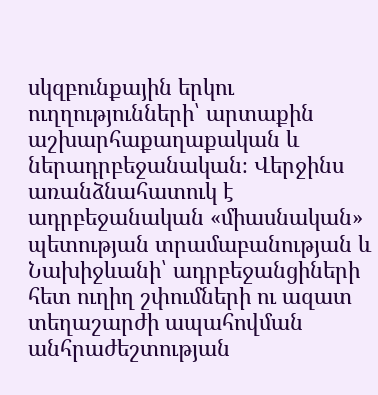սկզբունքային երկու ուղղությունների՝ արտաքին աշխարհաքաղաքական և ներադրբեջանական։ Վերջինս առանձնահատուկ է ադրբեջանական «միասնական» պետության տրամաբանության և Նախիջևանի՝ ադրբեջանցիների հետ ուղիղ շփումների ու ազատ տեղաշարժի ապահովման անհրաժեշտության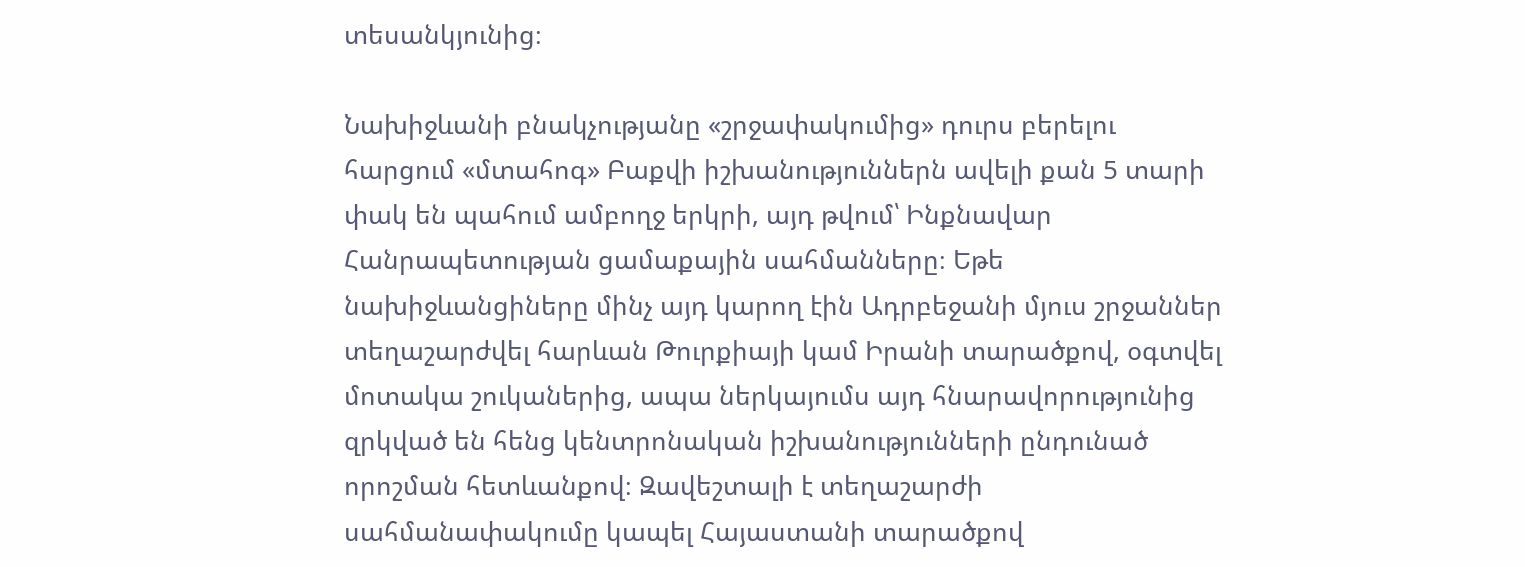տեսանկյունից։

Նախիջևանի բնակչությանը «շրջափակումից» դուրս բերելու հարցում «մտահոգ» Բաքվի իշխանություններն ավելի քան 5 տարի փակ են պահում ամբողջ երկրի, այդ թվում՝ Ինքնավար Հանրապետության ցամաքային սահմանները։ Եթե նախիջևանցիները մինչ այդ կարող էին Ադրբեջանի մյուս շրջաններ տեղաշարժվել հարևան Թուրքիայի կամ Իրանի տարածքով, օգտվել մոտակա շուկաներից, ապա ներկայումս այդ հնարավորությունից զրկված են հենց կենտրոնական իշխանությունների ընդունած որոշման հետևանքով։ Զավեշտալի է տեղաշարժի սահմանափակումը կապել Հայաստանի տարածքով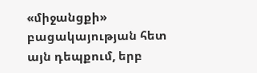«միջանցքի» բացակայության հետ այն դեպքում, երբ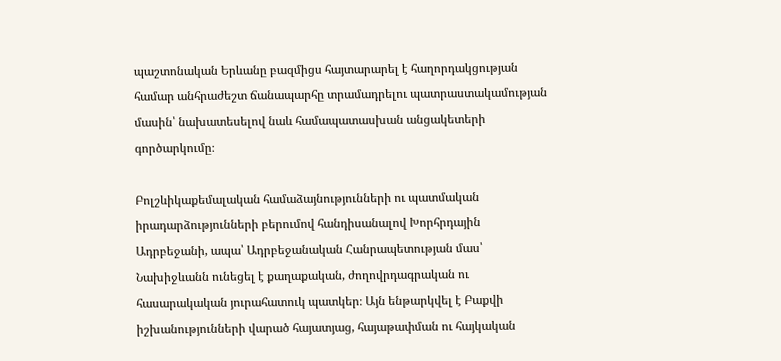պաշտոնական Երևանը բազմիցս հայտարարել է հաղորդակցության համար անհրաժեշտ ճանապարհը տրամադրելու պատրաստակամության մասին՝ նախատեսելով նաև համապատասխան անցակետերի գործարկումը։

Բոլշևիկաքեմալական համաձայնությունների ու պատմական իրադարձությունների բերումով հանդիսանալով Խորհրդային Ադրբեջանի, ապա՝ Ադրբեջանական Հանրապետության մաս՝ Նախիջևանն ունեցել է քաղաքական, ժողովրդագրական ու հասարակական յուրահատուկ պատկեր։ Այն ենթարկվել է Բաքվի իշխանությունների վարած հայատյաց, հայաթափման ու հայկական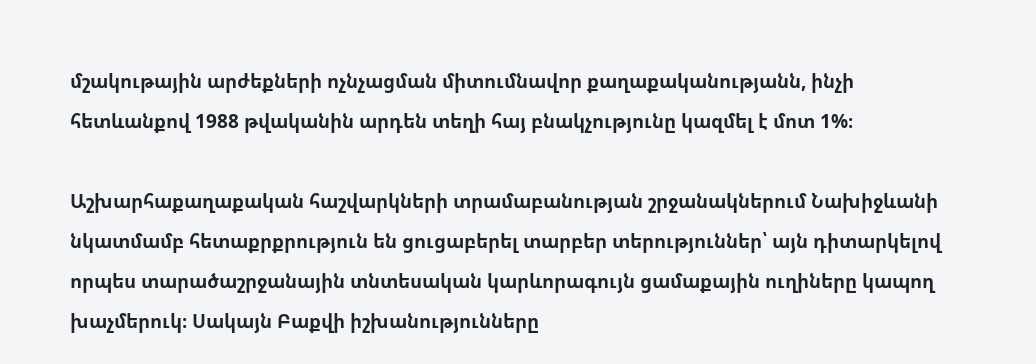մշակութային արժեքների ոչնչացման միտումնավոր քաղաքականությանն, ինչի հետևանքով 1988 թվականին արդեն տեղի հայ բնակչությունը կազմել է մոտ 1%։

Աշխարհաքաղաքական հաշվարկների տրամաբանության շրջանակներում Նախիջևանի նկատմամբ հետաքրքրություն են ցուցաբերել տարբեր տերություններ՝ այն դիտարկելով որպես տարածաշրջանային տնտեսական կարևորագույն ցամաքային ուղիները կապող խաչմերուկ։ Սակայն Բաքվի իշխանությունները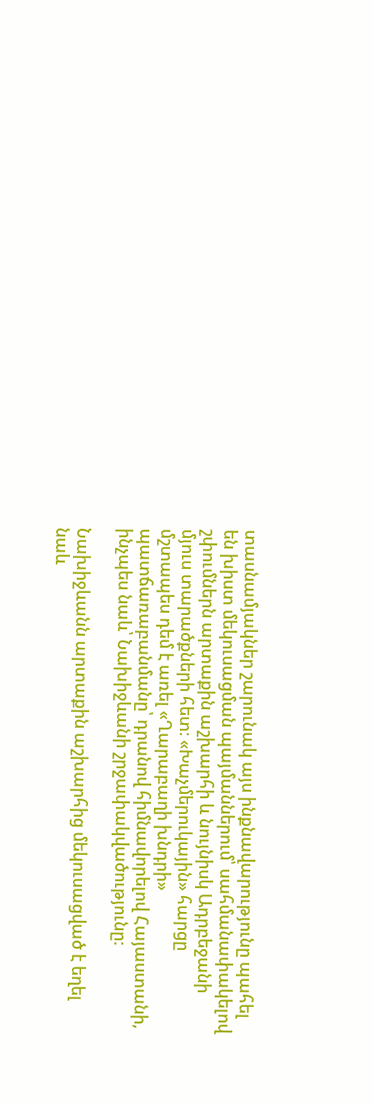տասնամյակներ շարունակ այս ինքնավարությունը պահել են խիստ մեկուսացման պայմաններում՝ սահմանափակելով շփումներն արտաքին աշխարհի և նույնիսկ Ադրբեջանի մյուս տարածքների հետ։ «Խաչմերուկային» հարցը մշտապես դեմ է առել «Ղարաբաղի խնդրի» պատճառաբանմանը՝ դրանով հիմնավորելով Հայաստանի, ինչպես նաև՝ Նախիջևանի շրջափակվածությունը:

Նախիջևանն արտաքին աշխարհից մեկուսացված է եղել նաև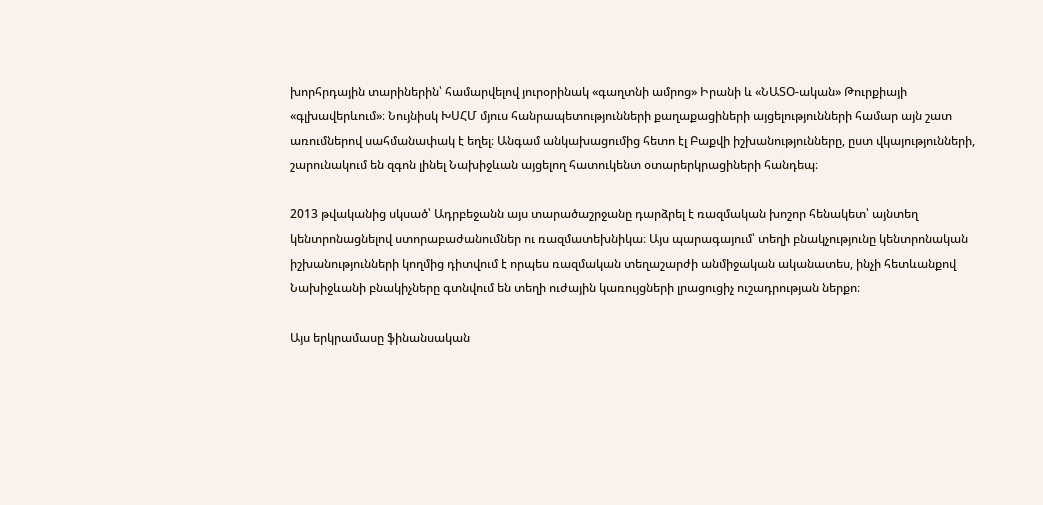խորհրդային տարիներին՝ համարվելով յուրօրինակ «գաղտնի ամրոց» Իրանի և «ՆԱՏՕ-ական» Թուրքիայի «գլխավերևում»։ Նույնիսկ ԽՍՀՄ մյուս հանրապետությունների քաղաքացիների այցելությունների համար այն շատ առումներով սահմանափակ է եղել։ Անգամ անկախացումից հետո էլ Բաքվի իշխանությունները, ըստ վկայությունների, շարունակում են զգոն լինել Նախիջևան այցելող հատուկենտ օտարերկրացիների հանդեպ։

2013 թվականից սկսած՝ Ադրբեջանն այս տարածաշրջանը դարձրել է ռազմական խոշոր հենակետ՝ այնտեղ կենտրոնացնելով ստորաբաժանումներ ու ռազմատեխնիկա։ Այս պարագայում՝ տեղի բնակչությունը կենտրոնական իշխանությունների կողմից դիտվում է որպես ռազմական տեղաշարժի անմիջական ականատես, ինչի հետևանքով Նախիջևանի բնակիչները գտնվում են տեղի ուժային կառույցների լրացուցիչ ուշադրության ներքո։

Այս երկրամասը ֆինանսական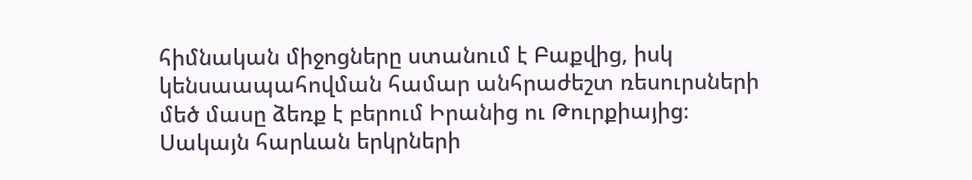հիմնական միջոցները ստանում է Բաքվից, իսկ կենսաապահովման համար անհրաժեշտ ռեսուրսների մեծ մասը ձեռք է բերում Իրանից ու Թուրքիայից։ Սակայն հարևան երկրների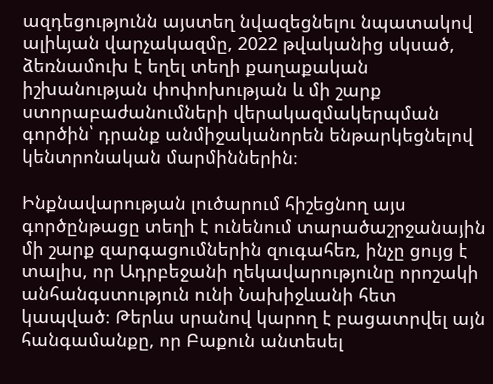ազդեցությունն այստեղ նվազեցնելու նպատակով ալիևյան վարչակազմը, 2022 թվականից սկսած, ձեռնամուխ է եղել տեղի քաղաքական իշխանության փոփոխության և մի շարք ստորաբաժանումների վերակազմակերպման գործին՝ դրանք անմիջականորեն ենթարկեցնելով կենտրոնական մարմիններին։

Ինքնավարության լուծարում հիշեցնող այս գործընթացը տեղի է ունենում տարածաշրջանային մի շարք զարգացումներին զուգահեռ, ինչը ցույց է տալիս, որ Ադրբեջանի ղեկավարությունը որոշակի անհանգստություն ունի Նախիջևանի հետ կապված։ Թերևս սրանով կարող է բացատրվել այն հանգամանքը, որ Բաքուն անտեսել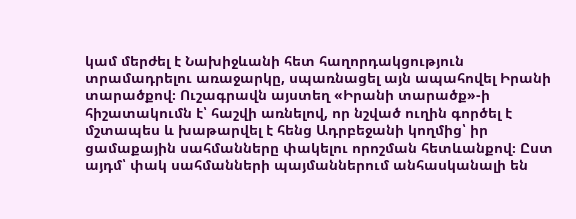կամ մերժել է Նախիջևանի հետ հաղորդակցություն տրամադրելու առաջարկը, սպառնացել այն ապահովել Իրանի տարածքով։ Ուշագրավն այստեղ «Իրանի տարածք»-ի հիշատակումն է՝ հաշվի առնելով, որ նշված ուղին գործել է մշտապես և խաթարվել է հենց Ադրբեջանի կողմից՝ իր ցամաքային սահմանները փակելու որոշման հետևանքով։ Ըստ այդմ՝ փակ սահմանների պայմաններում անհասկանալի են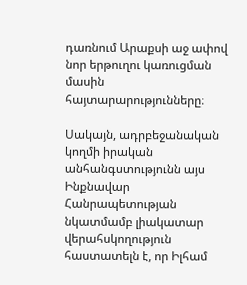դառնում Արաքսի աջ ափով նոր երթուղու կառուցման մասին հայտարարությունները։

Սակայն, ադրբեջանական կողմի իրական անհանգստությունն այս Ինքնավար Հանրապետության նկատմամբ լիակատար վերահսկողություն հաստատելն է, որ Իլհամ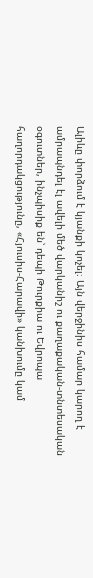Ալիևը փորձում է կյանքի կոչել։ Այն վերջինիս համար կարող է ամրապնդել էլ ավելի մեծ վարկանիշ ու քաղաքական-տնտեսական օգուտներ, ինչպիսիք են՝ դեպի Թուրքիա ու Եվրոպա հաղորդակցությունը, «Հյուսիս-Հարավի» կանխումը կամ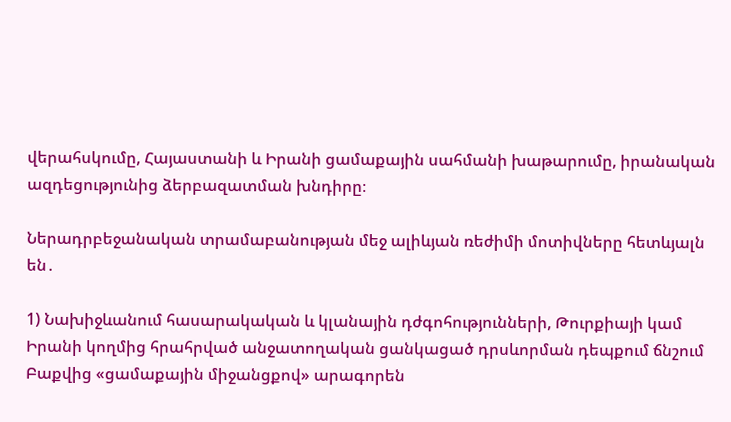վերահսկումը, Հայաստանի և Իրանի ցամաքային սահմանի խաթարումը, իրանական ազդեցությունից ձերբազատման խնդիրը։

Ներադրբեջանական տրամաբանության մեջ ալիևյան ռեժիմի մոտիվները հետևյալն են․

1) Նախիջևանում հասարակական և կլանային դժգոհությունների, Թուրքիայի կամ Իրանի կողմից հրահրված անջատողական ցանկացած դրսևորման դեպքում ճնշում Բաքվից «ցամաքային միջանցքով» արագորեն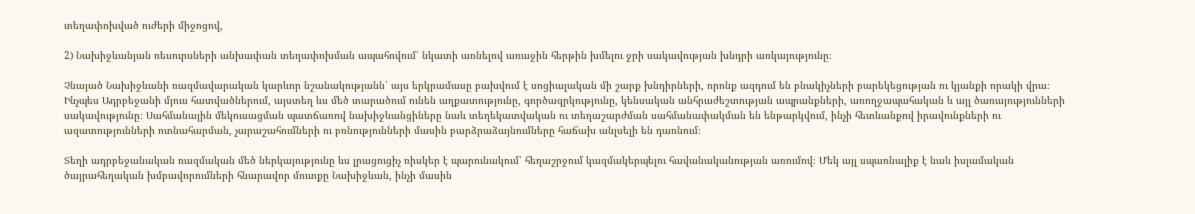տեղափոխված ուժերի միջոցով,

2) Նախիջևանյան ռեսուրսների անխափան տեղափոխման ապահովում՝ նկատի առնելով առաջին հերթին խմելու ջրի սակավության խնդրի առկայությունը։

Չնայած Նախիջևանի ռազմավարական կարևոր նշանակությանն՝ այս երկրամասը բախվում է սոցիալական մի շարք խնդիրների, որոնք ազդում են բնակիչների բարեկեցության ու կյանքի որակի վրա։ Ինչպես Ադրբեջանի մյուս հատվածներում, այստեղ ևս մեծ տարածում ունեն աղքատությունը, գործազրկությունը, կենսական անհրաժեշտության ապրանքների, առողջապահական և այլ ծառայությունների սակավությունը։ Սահմանային մեկուսացման պատճառով նախիջևանցիները նաև տեղեկատվական ու տեղաշարժման սահմանափակման են ենթարկվում, ինչի հետևանքով իրավունքների ու ազատությունների ոտնահարման, չարաշահումների ու բռնությունների մասին բարձրաձայնումները հաճախ անլսելի են դառնում։

Տեղի ադրբեջանական ռազմական մեծ ներկայությունը ևս լրացուցիչ ռիսկեր է պարունակում՝ հեղաշրջում կազմակերպելու հավանականության առումով։ Մեկ այլ սպառնալիք է նաև իսլամական ծայրահեղական խմբավորումների հնարավոր մուտքը Նախիջևան, ինչի մասին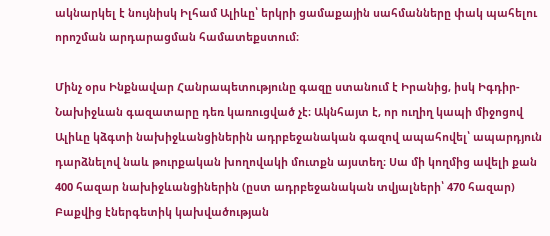ակնարկել է նույնիսկ Իլհամ Ալիևը՝ երկրի ցամաքային սահմանները փակ պահելու որոշման արդարացման համատեքստում։

Մինչ օրս Ինքնավար Հանրապետությունը գազը ստանում է Իրանից, իսկ Իգդիր-Նախիջևան գազատարը դեռ կառուցված չէ։ Ակնհայտ է, որ ուղիղ կապի միջոցով Ալիևը կձգտի նախիջևանցիներին ադրբեջանական գազով ապահովել՝ ապարդյուն դարձնելով նաև թուրքական խողովակի մուտքն այստեղ։ Սա մի կողմից ավելի քան 400 հազար նախիջևանցիներին (ըստ ադրբեջանական տվյալների՝ 470 հազար) Բաքվից էներգետիկ կախվածության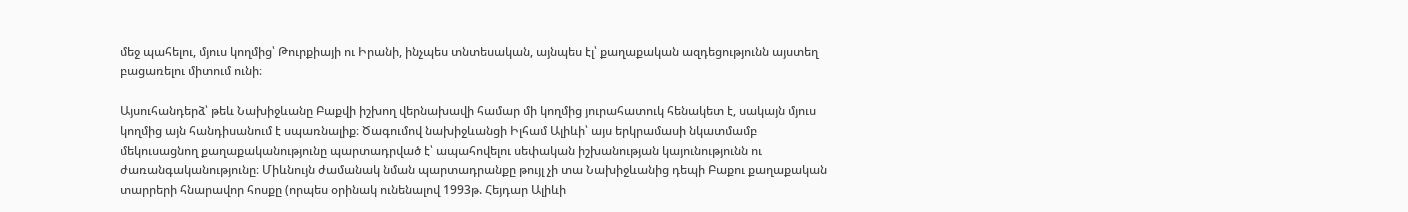մեջ պահելու, մյուս կողմից՝ Թուրքիայի ու Իրանի, ինչպես տնտեսական, այնպես էլ՝ քաղաքական ազդեցությունն այստեղ բացառելու միտում ունի։

Այսուհանդերձ՝ թեև Նախիջևանը Բաքվի իշխող վերնախավի համար մի կողմից յուրահատուկ հենակետ է, սակայն մյուս կողմից այն հանդիսանում է սպառնալիք։ Ծագումով նախիջևանցի Իլհամ Ալիևի՝ այս երկրամասի նկատմամբ մեկուսացնող քաղաքականությունը պարտադրված է՝ ապահովելու սեփական իշխանության կայունությունն ու ժառանգականությունը։ Միևնույն ժամանակ նման պարտադրանքը թույլ չի տա Նախիջևանից դեպի Բաքու քաղաքական տարրերի հնարավոր հոսքը (որպես օրինակ ունենալով 1993թ. Հեյդար Ալիևի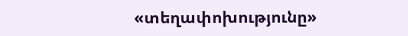«տեղափոխությունը»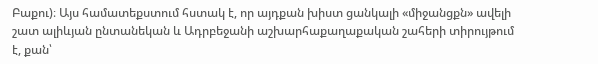Բաքու)։ Այս համատեքստում հստակ է, որ այդքան խիստ ցանկալի «միջանցքն» ավելի շատ ալիևյան ընտանեկան և Ադրբեջանի աշխարհաքաղաքական շահերի տիրույթում է, քան՝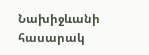Նախիջևանի հասարակ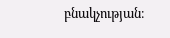բնակչության։